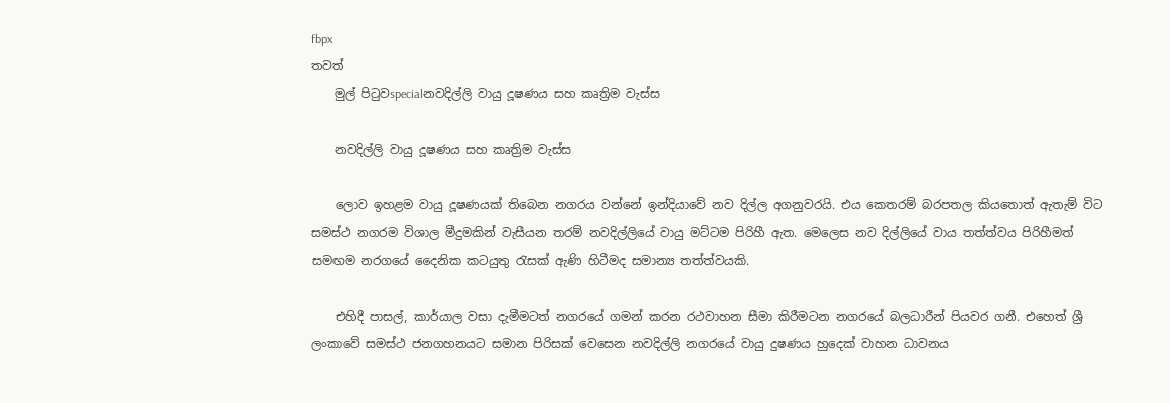fbpx
තවත්
    මුල් පිටුවspecialනවදිල්ලි වායු දූෂණය සහ කෘත්‍රිම වැස්ස

    නවදිල්ලි වායු දූෂණය සහ කෘත්‍රිම වැස්ස

    ලොව ඉහළම වායු දූෂණයක් තිබෙන නගරය වන්නේ ඉන්දියාවේ නව දිල්ල අගනුවරයි. එය කෙතරම් බරපතල කියතොත් ඇතැම් විට සමස්ථ නගරම විශාල මීදුමකින් වැසීයන තරම් නවදිල්ලියේ වායු මට්ටම පිරිහී ඇත. මෙලෙස නව දිල්ලියේ වාය තත්ත්වය පිරිහීමත් සමඟම නරගයේ දෛනික කටයුතු රැසක් ඇණි හිටීමද සමාන්‍ය තත්ත්වයකි.

    එහිදී පාසල්, කාර්යාල වසා දැමීමටත් නගරයේ ගමන් කරන රථවාහන සීමා කිරීමටන නගරයේ බලධාරීන් පියවර ගනී. එහෙත් ශ්‍රී ලංකාවේ සමස්ථ ජනගහනයට සමාන පිරිසක් වෙසෙන නවදිල්ලි නගරයේ වායු දුෂණය හුදෙක් වාහන ධාවනය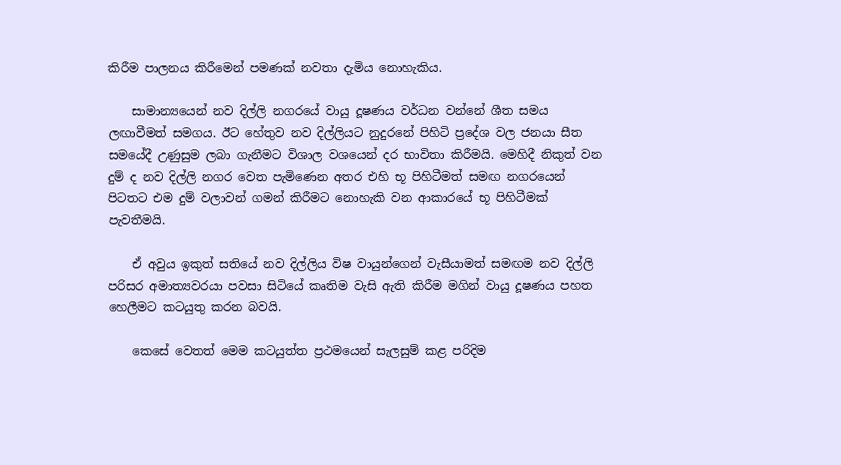කිරීම පාලනය කිරීමෙන් පමණක් නවතා දැමිය නොහැකිය.

    සාමාන්‍යයෙන් නව දිල්ලි නගරයේ වායු දූෂණය වර්ධන වන්නේ ශීත සමය ලඟාවීමත් සමගය. ඊට හේතුව නව දිල්ලියට නුදුරනේ පිහිටි ප්‍රදේශ වල ජනයා සීත සමයේදී උණුසුම ලබා ගැනීමට විශාල වශයෙන් දර භාවිතා කිරීමයි. මෙහිදී නිකුත් වන දුම් ද නව දිල්ලි නගර වෙත පැමිණෙන අතර එහි භූ පිහිටීමත් සමඟ නගරයෙන් පිටතට එම දුම් වලාවන් ගමන් කිරීමට නොහැකි වන ආකාරයේ භූ පිහිටීමක් පැවතීමයි.

    ඒ අවුය ඉකුත් සතියේ නව දිල්ලිය විෂ වායුන්ගෙන් වැසීයාමත් සමඟම නව දිල්ලි පරිසර අමාත්‍යවරයා පවසා සිටියේ කෘතිම වැසි ඇති කිරීම මගින් වායු දූෂණය පහත හෙලීමට කටයුතු කරන බවයි.

    කෙසේ වෙතත් මෙම කටයුත්ත ප්‍රථමයෙන් සැලසුම් කළ පරිදිම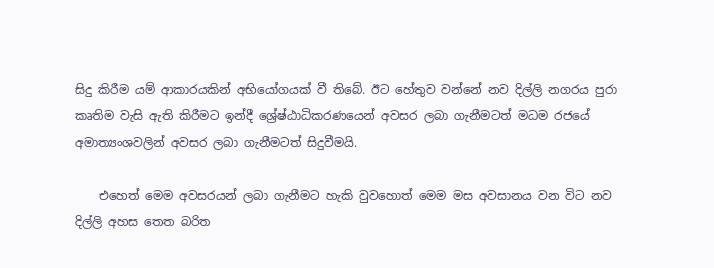සිදු කිරීම යම් ආකාරයකින් අභියෝගයක් වී තිබේ. ඊට හේතුව වන්නේ නව දිල්ලි නගරය පුරා කෘතිම වැසි ඇති කිරීමට ඉන්දී ශ්‍රේෂ්ඨාධිකරණයෙන් අවසර ලබා ගැනීමටත් මධම රජයේ අමාත්‍යංශවලින් අවසර ලබා ගැනීමටත් සිදුවීමයි.

    එහෙත් මෙම අවසරයන් ලබා ගැනීමට හැකි වුවහොත් මෙම මස අවසානය වන විට නව දිල්ලි අහස තෙත බරිත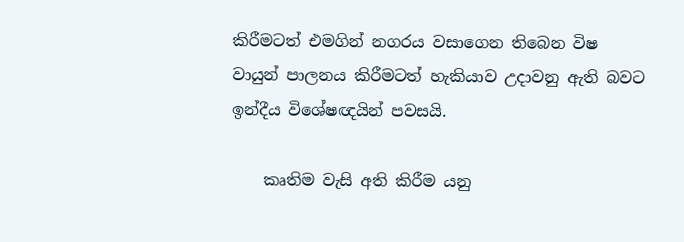කිරීමටත් එමගින් නගරය වසාගෙන තිබෙන විෂ වායුන් පාලනය කිරීමටත් හැකියාව උදාවනු ඇති බවට ඉන්දීය විශේෂඥයින් පවසයි.

    කෘතිම වැසි අති කිරීම යනු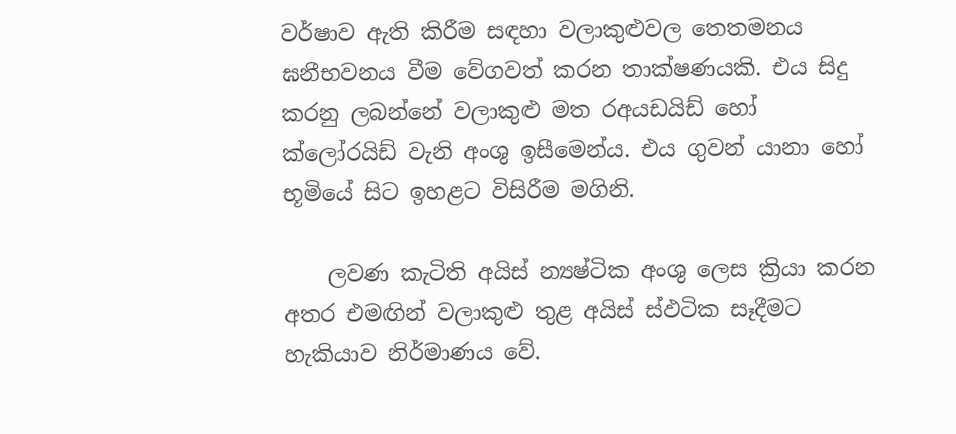වර්ෂාව ඇති කිරීම සඳහා වලාකුළුවල තෙතමනය ඝනීභවනය වීම වේගවත් කරන තාක්ෂණයකි. එය සිදු කරනු ලබන්නේ වලාකුළු මත රඅයඩයිඩ් හෝ ක්ලෝරයිඩ් වැනි අංශු ඉසීමෙන්ය. එය ගුවන් යානා හෝ භූමියේ සිට ඉහළට විසිරීම මගිනි.

    ලවණ කැටිති අයිස් න්‍යෂ්ටික අංශු ලෙස ක්‍රියා කරන අතර එමඟින් වලාකුළු තුළ අයිස් ස්ඵටික සෑදීමට හැකියාව නිර්මාණය වේ.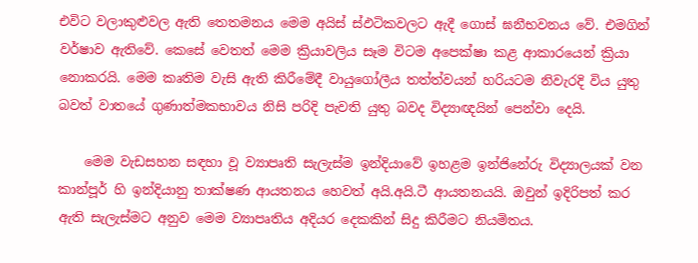එවිට වලාකුළුවල ඇති තෙතමනය මෙම අයිස් ස්ඵටිකවලට ඇදී ගොස් ඝනීභවනය වේ. එමගින් වර්ෂාව ඇතිවේ. කෙසේ වෙතත් මෙම ක්‍රියාවලිය සෑම විටම අපෙක්ෂා කළ ආකාරයෙන් ක්‍රියා නොකරයි. මෙම කෘතිම වැසි ඇති කිරීමේදී වායුගෝලීය තත්ත්වයන් හරියටම නිවැරදි විය යුතු බවත් වාතයේ ගුණාත්මකභාවය නිසි පරිදි පැවති යුතු බවද විද්‍යාඥයින් පෙන්වා දෙයි.

    මෙම වැඩසහන සඳහා වූ ව්‍යාපෘති සැලැස්ම ඉන්දියාවේ ඉහළම ඉන්ජිනේරු විද්‍යාලයක් වන කාන්පූර් හි ඉන්දියානු තාක්ෂණ ආයතනය හෙවත් අයි.අයි.ටී ආයතනයයි. ඔවුන් ඉදිරිපත් කර ඇති සැලැස්මට අනුව මෙම ව්‍යාපෘතිය අදියර දෙකකින් සිදු කිරීමට නියමිතය.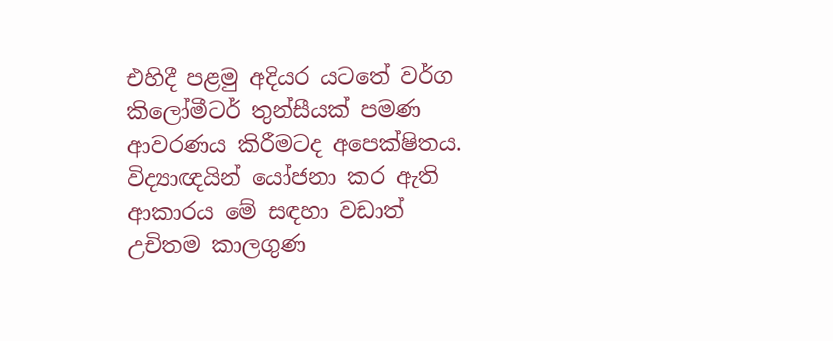එහිදී පළමු අදියර යටතේ වර්ග කිලෝමීටර් තුන්සීයක් පමණ ආවරණය කිරීමටද අපෙක්ෂිතය. විද්‍යාඥයින් යෝජනා කර ඇති ආකාරය මේ සඳහා වඩාත් උචිතම කාලගුණ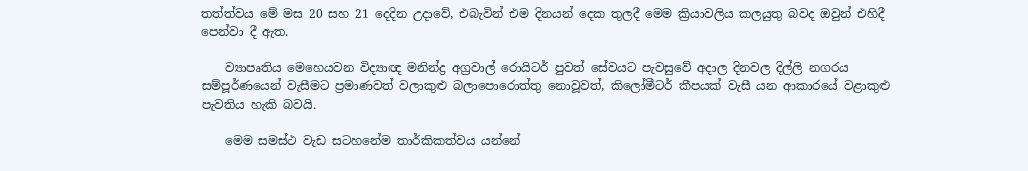තත්ත්වය මේ මස 20 සහ 21 දෙදින උදාවේ, එබැවින් එම දිනයන් දෙක තුලදී මෙම ක්‍රියාවලිය කලයුතු බවද ඔවුන් එහිදී පෙන්වා දී ඇත.

    ව්‍යාපෘතිය මෙහෙයවන විද්‍යාඥ මනින්ද්‍ර අග්‍රවාල් රොයිටර් පුවත් සේවයට පැවසුවේ අදාල දිනවල දිල්ලි නගරය සම්පූර්ණයෙන් වැසීමට ප්‍රමාණවත් වලාකුළු බලාපොරොත්තු නොවූවත්, කිලෝමීටර් කීපයක් වැසී යන ආකාරයේ වළාකුළු පැවතිය හැකි බවයි.

    මෙම සමස්ථ වැඩ සටහනේම තාර්කිකත්වය යන්නේ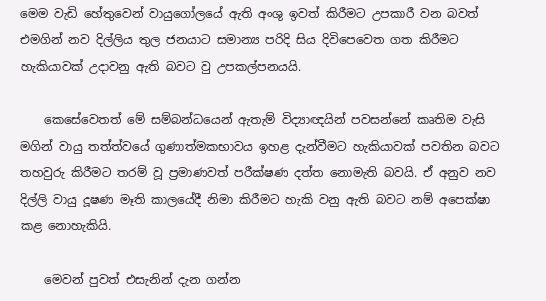මෙම වැඩි හේතුවෙන් වායුගෝලයේ ඇති අංශු ඉවත් කිරීමට උපකාරී වන බවත් එමගින් නව දිල්ලිය තුල ජනයාට සමාන්‍ය පරිදි සිය දිවිපෙවෙත ගත කිරීමට හැකියාවක් උදාවනු ඇති බවට වු උපකල්පනයයි.

    කෙසේවෙතත් මේ සම්බන්ධයෙන් ඇතැම් විද්‍යාඥයින් පවසන්නේ කෘතිම වැසි මගින් වායු තත්ත්වයේ ගුණාත්මකභාවය ඉහළ දැන්වීමට හැකියාවක් පවතින බවට තහවුරු කිරීමට තරම් වූ ප්‍රමාණවත් පරීක්ෂණ දත්ත නොමැති බවයි. ඒ අනුව නව දිල්ලි වායු දූෂණ මෑති කාලයේදී නිමා කිරීමට හැකි වනු ඇති බවට නම් අපෙක්ෂා කළ නොහැකියි.

    මෙවන් පුවත් එසැනින් දැන ගන්න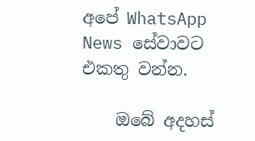අපේ WhatsApp News සේවාවට එකතු වන්න.

    ඔබේ අදහස්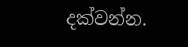දක්වන්න.